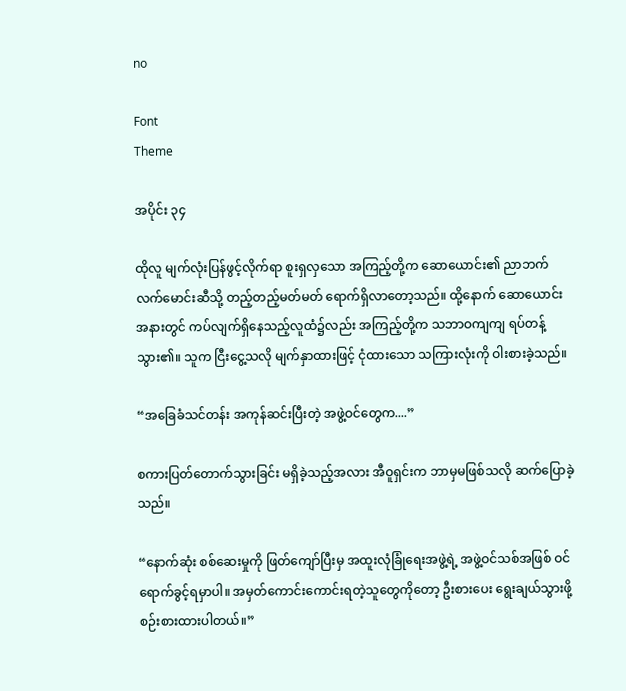no

Font
Theme

အပိုင်း ၃၄

ထိုလူ မျက်လုံးပြန်ဖွင့်လိုက်ရာ စူးရှလှသော အကြည့်တို့က ဆောယောင်း၏ ညာဘက်လက်မောင်းဆီသို့ တည့်တည့်မတ်မတ် ရောက်ရှိလာတော့သည်။ ထို့နောက် ဆောယောင်းအနားတွင် ကပ်လျက်ရှိနေသည့်လူထံ၌လည်း အကြည့်တို့က သဘာဝကျကျ ရပ်တန့်သွား၏။ သူက ငြီးငွေ့သလို မျက်နှာထားဖြင့် ငုံထားသော သကြားလုံးကို ဝါးစားခဲ့သည်။

“အခြေခံသင်တန်း အကုန်ဆင်းပြီးတဲ့ အဖွဲ့ဝင်တွေက....”

စကားပြတ်တောက်သွားခြင်း မရှိခဲ့သည့်အလား အီဝူရှင်းက ဘာမှမဖြစ်သလို ဆက်ပြောခဲ့သည်။

“နောက်ဆုံး စစ်ဆေးမှုကို ဖြတ်ကျော်ပြီးမှ အထူးလုံခြုံရေးအဖွဲ့ရဲ့ အဖွဲ့ဝင်သစ်အဖြစ် ဝင်ရောက်ခွင့်ရမှာပါ။ အမှတ်ကောင်းကောင်းရတဲ့သူတွေကိုတော့ ဦးစားပေး ရွေးချယ်သွားဖို့ စဉ်းစားထားပါတယ်။”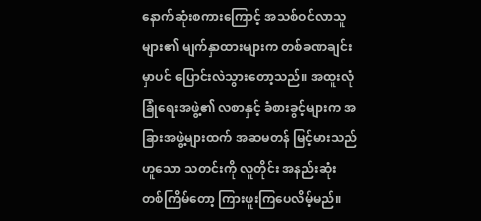နောက်ဆုံးစကားကြောင့် အသစ်ဝင်လာသူများ၏ မျက်နှာထားများက တစ်ခဏချင်းမှာပင် ပြောင်းလဲသွားတော့သည်။ အထူးလုံခြုံရေးအဖွဲ့၏ လစာနှင့် ခံစားခွင့်များက အခြားအဖွဲ့များထက် အဆမတန် မြင့်မားသည်ဟူသော သတင်းကို လူတိုင်း အနည်းဆုံး တစ်ကြိမ်တော့ ကြားဖူးကြပေလိမ့်မည်။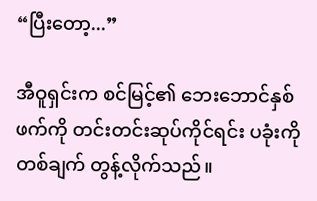“ပြီးတော့...”

အီဝူရှင်းက စင်မြင့်၏ ဘေးဘောင်နှစ်ဖက်ကို တင်းတင်းဆုပ်ကိုင်ရင်း ပခုံးကို တစ်ချက် တွန့်လိုက်သည်။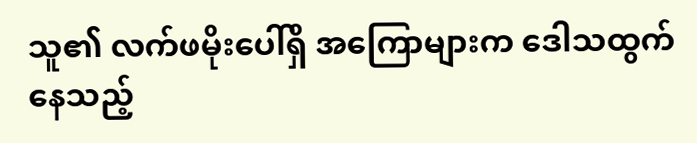သူ၏ လက်ဖမိုးပေါ်ရှိ အကြောများက ဒေါသထွက်နေသည့်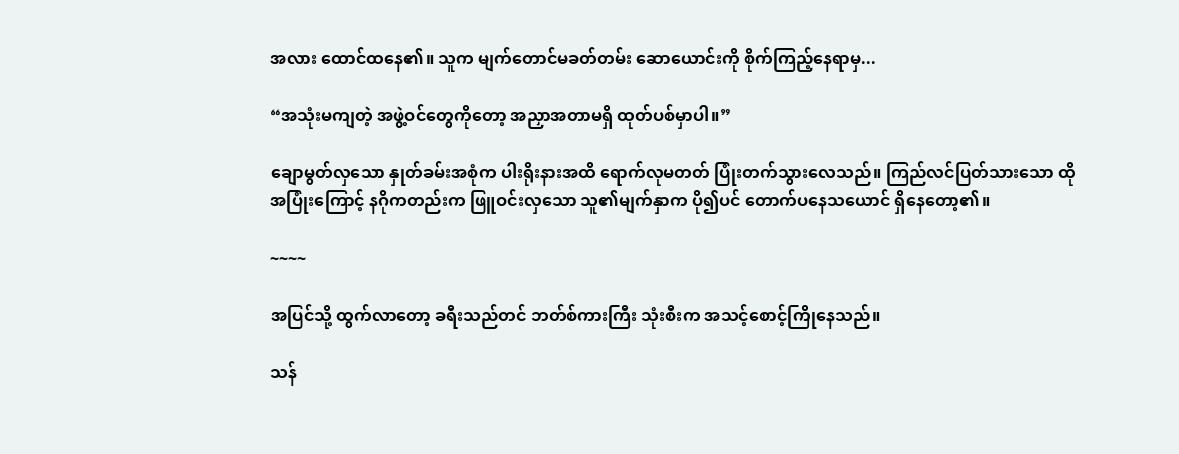အလား ထောင်ထနေ၏။ သူက မျက်တောင်မခတ်တမ်း ဆောယောင်းကို စိုက်ကြည့်နေရာမှ...

“အသုံးမကျတဲ့ အဖွဲ့ဝင်တွေကိုတော့ အညှာအတာမရှိ ထုတ်ပစ်မှာပါ။”

ချောမွတ်လှသော နှုတ်ခမ်းအစုံက ပါးရိုးနားအထိ ရောက်လုမတတ် ပြုံးတက်သွားလေသည်။ ကြည်လင်ပြတ်သားသော ထိုအပြုံးကြောင့် နဂိုကတည်းက ဖြူဝင်းလှသော သူ၏မျက်နှာက ပို၍ပင် တောက်ပနေသယောင် ရှိနေတော့၏။

~~~~

အပြင်သို့ ထွက်လာတော့ ခရီးသည်တင် ဘတ်စ်ကားကြီး သုံးစီးက အသင့်စောင့်ကြိုနေသည်။

သန်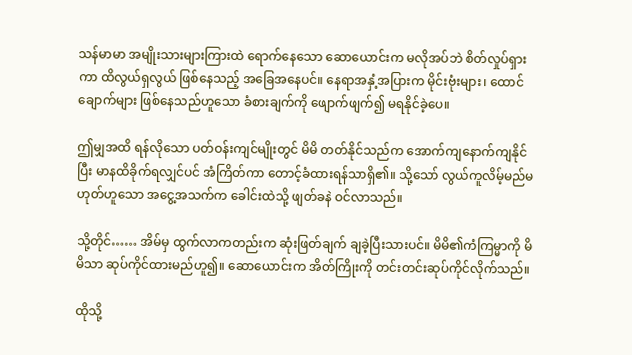သန်မာမာ အမျိုးသားများကြားထဲ ရောက်နေသော ဆောယောင်းက မလိုအပ်ဘဲ စိတ်လှုပ်ရှားကာ ထိလွယ်ရှလွယ် ဖြစ်နေသည့် အခြေအနေပင်။ နေရာအနှံ့အပြားက မိုင်းဗုံးများ၊ ထောင်ချောက်များ ဖြစ်နေသည်ဟူသော ခံစားချက်ကို ဖျောက်ဖျက်၍ မရနိုင်ခဲ့ပေ။

ဤမျှအထိ ရန်လိုသော ပတ်ဝန်းကျင်မျိုးတွင် မိမိ တတ်နိုင်သည်က အောက်ကျနောက်ကျနိုင်ပြီး မာနထိခိုက်ရလျှင်ပင် အံကြိတ်ကာ တောင့်ခံထားရန်သာရှိ၏။ သို့သော် လွယ်ကူလိမ့်မည်မဟုတ်ဟူသော အငွေ့အသက်က ခေါင်းထဲသို့ ဖျတ်ခနဲ ဝင်လာသည်။

သို့တိုင်…… အိမ်မှ ထွက်လာကတည်းက ဆုံးဖြတ်ချက် ချခဲ့ပြီးသားပင်။ မိမိ၏ကံကြမ္မာကို မိမိသာ ဆုပ်ကိုင်ထားမည်ဟူ၍။ ဆောယောင်းက အိတ်ကြိုးကို တင်းတင်းဆုပ်ကိုင်လိုက်သည်။

ထိုသို့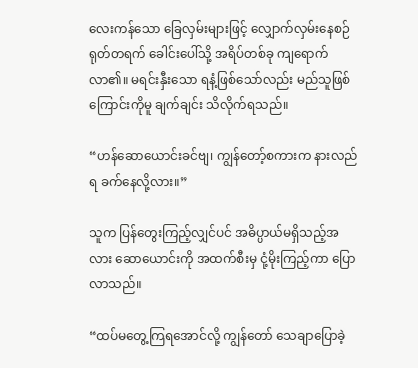လေးကန်သော ခြေလှမ်းများဖြင့် လျှောက်လှမ်းနေစဉ် ရုတ်တရက် ခေါင်းပေါ်သို့ အရိပ်တစ်ခု ကျရောက်လာ၏။ မရင်းနှီးသော ရနံ့ဖြစ်သော်လည်း မည်သူဖြစ်ကြောင်းကိုမူ ချက်ချင်း သိလိုက်ရသည်။

“ဟန်ဆောယောင်းခင်ဗျ၊ ကျွန်တော့်စကားက နားလည်ရ ခက်နေလို့လား။”

သူက ပြန်တွေးကြည့်လျှင်ပင် အဓိပ္ပာယ်မရှိသည့်အလား ဆောယောင်းကို အထက်စီးမှ ငုံ့မိုးကြည့်ကာ ပြောလာသည်။

“ထပ်မတွေ့ကြရအောင်လို့ ကျွန်တော် သေချာပြောခဲ့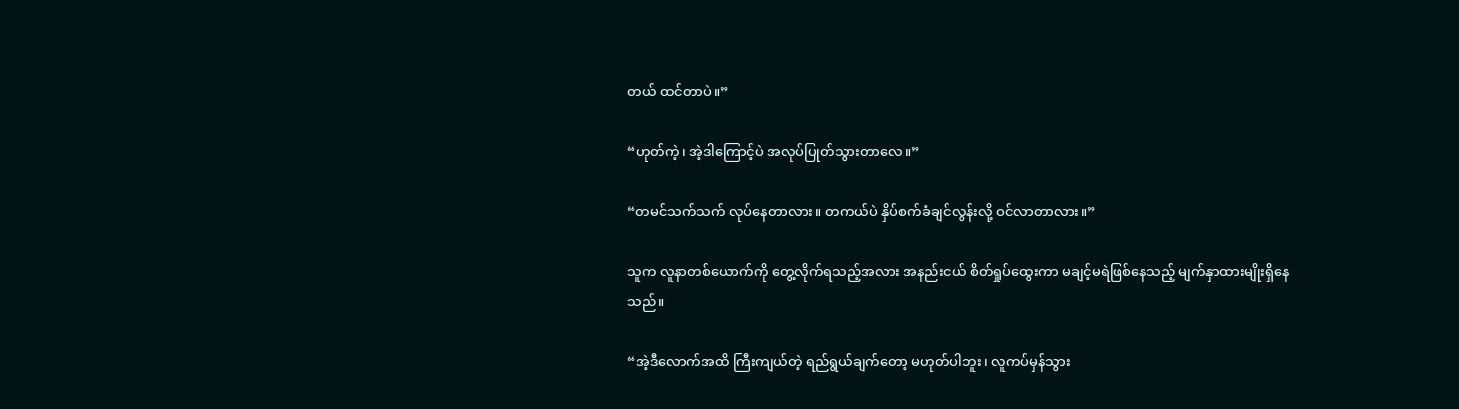တယ် ထင်တာပဲ။”

“ဟုတ်ကဲ့၊ အဲ့ဒါကြောင့်ပဲ အလုပ်ပြုတ်သွားတာလေ။”

“တမင်သက်သက် လုပ်နေတာလား။ တကယ်ပဲ နှိပ်စက်ခံချင်လွန်းလို့ ဝင်လာတာလား။”

သူက လူနာတစ်ယောက်ကို တွေ့လိုက်ရသည့်အလား အနည်းငယ် စိတ်ရှုပ်ထွေးကာ မချင့်မရဲဖြစ်နေသည့် မျက်နှာထားမျိုးရှိနေသည်။

“အဲ့ဒီလောက်အထိ ကြီးကျယ်တဲ့ ရည်ရွယ်ချက်တော့ မဟုတ်ပါဘူး၊ လူကပ်မှန်သွား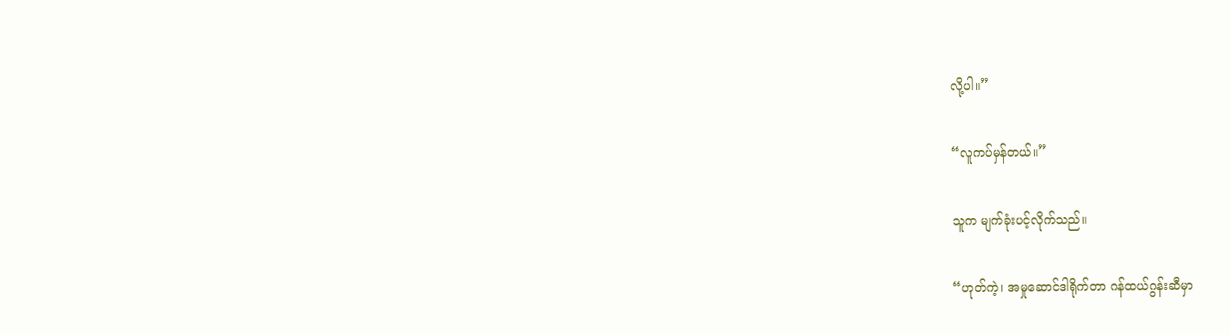လို့ပါ။”

“လူကပ်မှန်တယ်။”

သူက မျက်ခုံးပင့်လိုက်သည်။

“ဟုတ်ကဲ့၊ အမှုဆောင်ဒါရိုက်တာ ဂန်ထယ်ဂွန်းဆီမှာ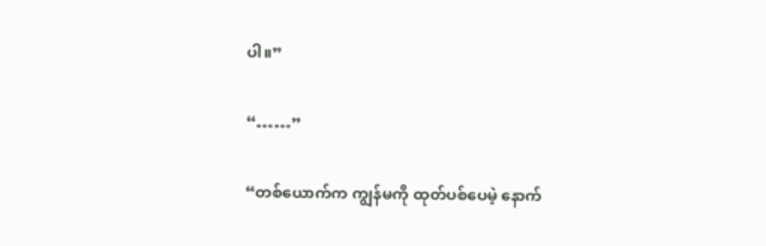ပါ။”

“……”

“တစ်ယောက်က ကျွန်မကို ထုတ်ပစ်ပေမဲ့ နောက်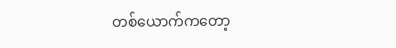တစ်ယောက်ကတော့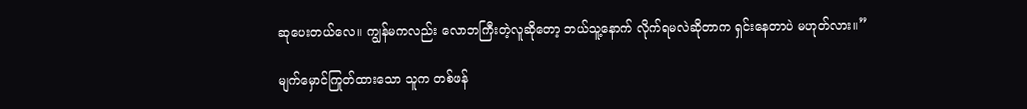ဆုပေးတယ်လေ။ ကျွန်မကလည်း လောဘကြီးတဲ့လူဆိုတော့ ဘယ်သူ့နောက် လိုက်ရမလဲဆိုတာက ရှင်းနေတာပဲ မဟုတ်လား။”

မျက်မှောင်ကြုတ်ထားသော သူက တစ်ဖန်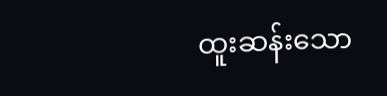ထူးဆန်းသော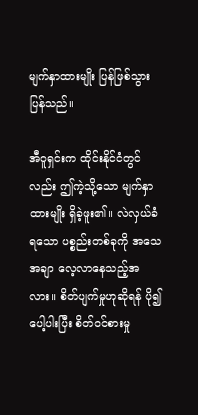မျက်နှာထားမျိုး ပြန်ဖြစ်သွားပြန်သည်။

အီဝူရှင်းက ထိုင်းနိုင်ငံတွင်လည်း ဤကဲ့သို့သော မျက်နှာထားမျိုး ရှိခဲ့ဖူး၏။ လဲလှယ်ခံရသော ပစ္စည်းတစ်ခုကို အသေအချာ လေ့လာနေသည့်အလား။ စိတ်ပျက်မှုဟုဆိုရန် ပို၍ပေါ့ပါးပြီး စိတ်ဝင်စားမှု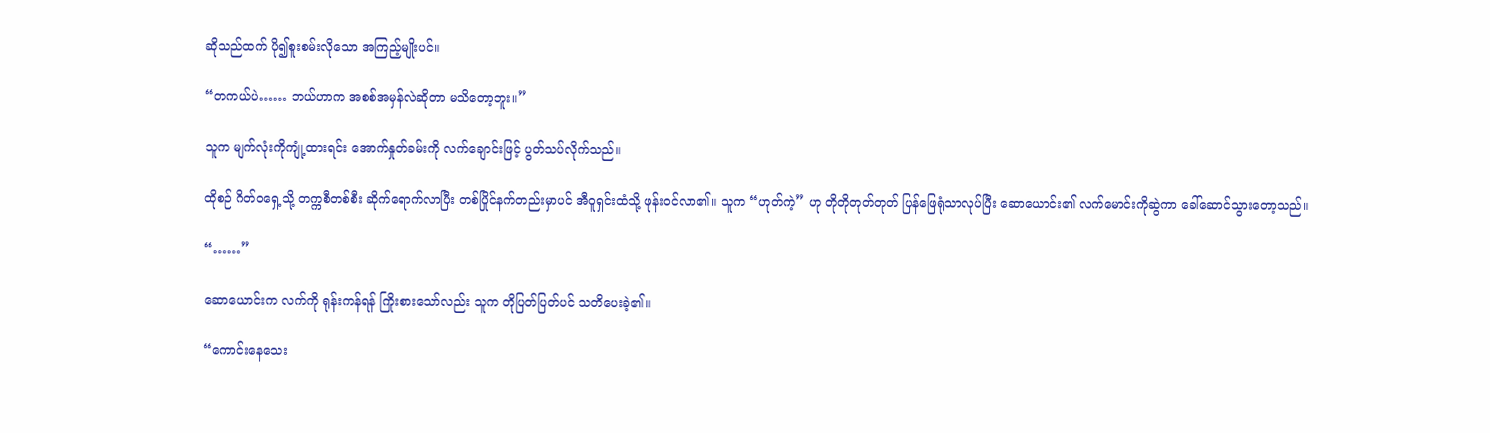ဆိုသည်ထက် ပို၍စူးစမ်းလိုသော အကြည့်မျိုးပင်။

“တကယ်ပဲ…… ဘယ်ဟာက အစစ်အမှန်လဲဆိုတာ မသိတော့ဘူး။”

သူက မျက်လုံးကိုကျုံ့ထားရင်း အောက်နှုတ်ခမ်းကို လက်ချောင်းဖြင့် ပွတ်သပ်လိုက်သည်။

ထိုစဉ် ဂိတ်ဝရှေ့သို့ တက္ကစီတစ်စီး ဆိုက်ရောက်လာပြီး တစ်ပြိုင်နက်တည်းမှာပင် အီဝူရှင်းထံသို့ ဖုန်းဝင်လာ၏။ သူက “ဟုတ်ကဲ့” ဟု တိုတိုတုတ်တုတ် ပြန်ဖြေရုံသာလုပ်ပြီး ဆောယောင်း၏ လက်မောင်းကိုဆွဲကာ ခေါ်ဆောင်သွားတော့သည်။

“……”

ဆောယောင်းက လက်ကို ရုန်းကန်ရန် ကြိုးစားသော်လည်း သူက တိုပြတ်ပြတ်ပင် သတိပေးခဲ့၏။

“ကောင်းနေသေး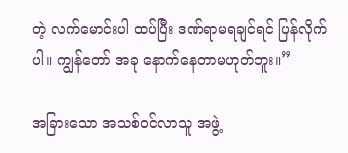တဲ့ လက်မောင်းပါ ထပ်ပြီး ဒဏ်ရာမရချင်ရင် ပြန်လိုက်ပါ။ ကျွန်တော် အခု နောက်နေတာမဟုတ်ဘူး။”

အခြားသော အသစ်ဝင်လာသူ အဖွဲ့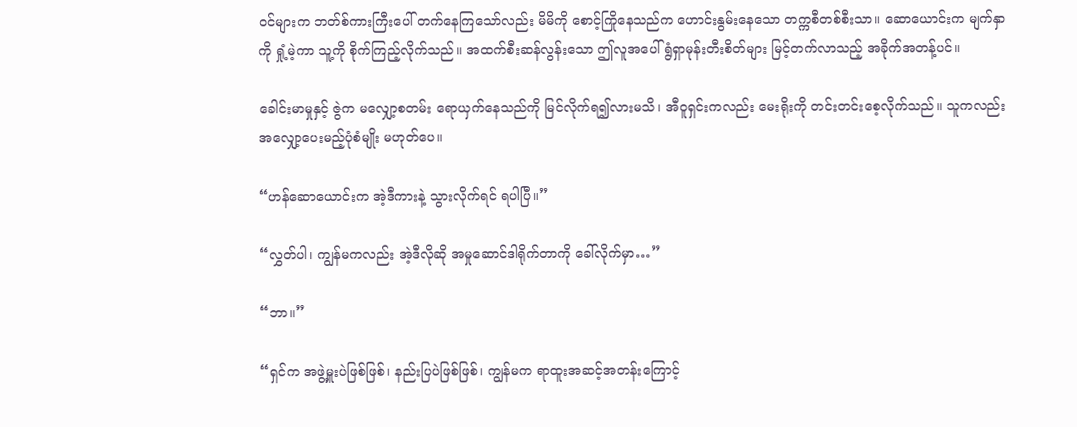ဝင်များက ဘတ်စ်ကားကြီးပေါ် တက်နေကြသော်လည်း မိမိကို စောင့်ကြိုနေသည်က ဟောင်းနွမ်းနေသော တက္ကစီတစ်စီးသာ။ ဆောယောင်းက မျက်နှာကို ရှုံ့မဲ့ကာ သူ့ကို စိုက်ကြည့်လိုက်သည်။ အထက်စီးဆန်လွန်းသော ဤလူအပေါ် ရွံရှာမုန်းတီးစိတ်များ မြင့်တက်လာသည့် အခိုက်အတန့်ပင်။

ခေါင်းမာမှုနှင့် ဇွဲက မလျှော့စတမ်း ရောယှက်နေသည်ကို မြင်လိုက်ရ၍လားမသိ၊ အီဝူရှင်းကလည်း မေးရိုးကို တင်းတင်းစေ့လိုက်သည်။ သူကလည်း အလျှော့ပေးမည့်ပုံစံမျိုး မဟုတ်ပေ။

“ဟန်ဆောယောင်းက အဲ့ဒီကားနဲ့ သွားလိုက်ရင် ရပါပြီ။”

“လွှတ်ပါ၊ ကျွန်မကလည်း အဲ့ဒီလိုဆို အမှုဆောင်ဒါရိုက်တာကို ခေါ်လိုက်မှာ…”

“ဘာ။”

“ရှင်က အဖွဲ့မှူးပဲဖြစ်ဖြစ်၊ နည်းပြပဲဖြစ်ဖြစ်၊ ကျွန်မက ရာထူးအဆင့်အတန်းကြောင့်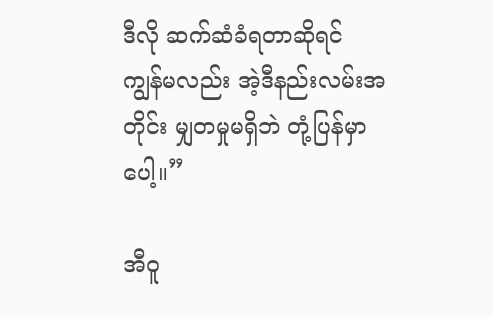ဒီလို ဆက်ဆံခံရတာဆိုရင် ကျွန်မလည်း အဲ့ဒီနည်းလမ်းအတိုင်း မျှတမှုမရှိဘဲ တုံ့ပြန်မှာပေါ့။”

အီဝူ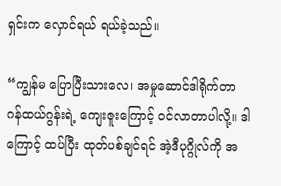ရှင်းက လှောင်ရယ် ရယ်ခဲ့သည်။

“ကျွန်မ ပြောပြီးသားလေ၊ အမှုဆောင်ဒါရိုက်တာ ဂန်ထယ်ဂွန်းရဲ့ ကျေးဇူးကြောင့် ဝင်လာတာပါလို့။ ဒါကြောင့် ထပ်ပြီး ထုတ်ပစ်ချင်ရင် အဲ့ဒီပုဂ္ဂိုလ်ကို အ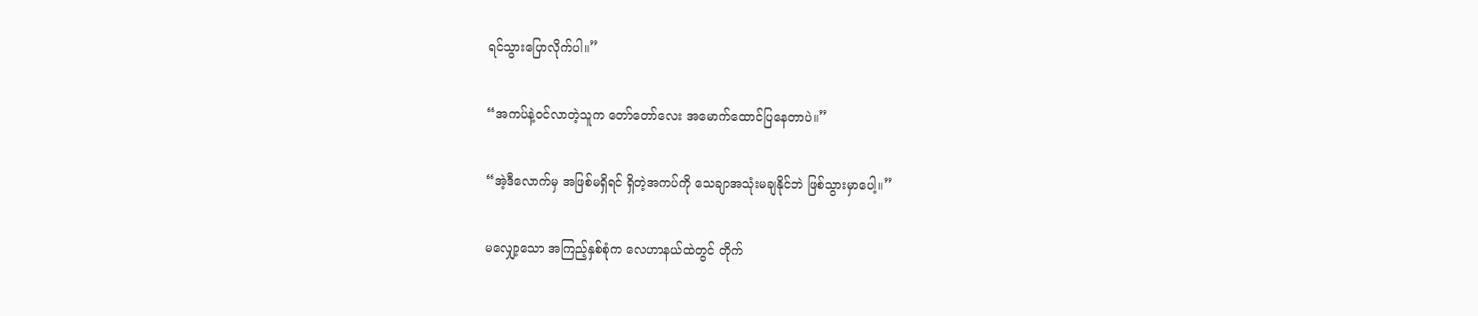ရင်သွားပြောလိုက်ပါ။”

“အကပ်နဲ့ဝင်လာတဲ့သူက တော်တော်လေး အမောက်ထောင်ပြနေတာပဲ။”

“အဲ့ဒီလောက်မှ အဖြစ်မရှိရင် ရှိတဲ့အကပ်ကို သေချာအသုံးမချနိုင်ဘဲ ဖြစ်သွားမှာပေါ့။”

မလျှော့သော အကြည့်နှစ်စုံက လေဟာနယ်ထဲတွင် တိုက်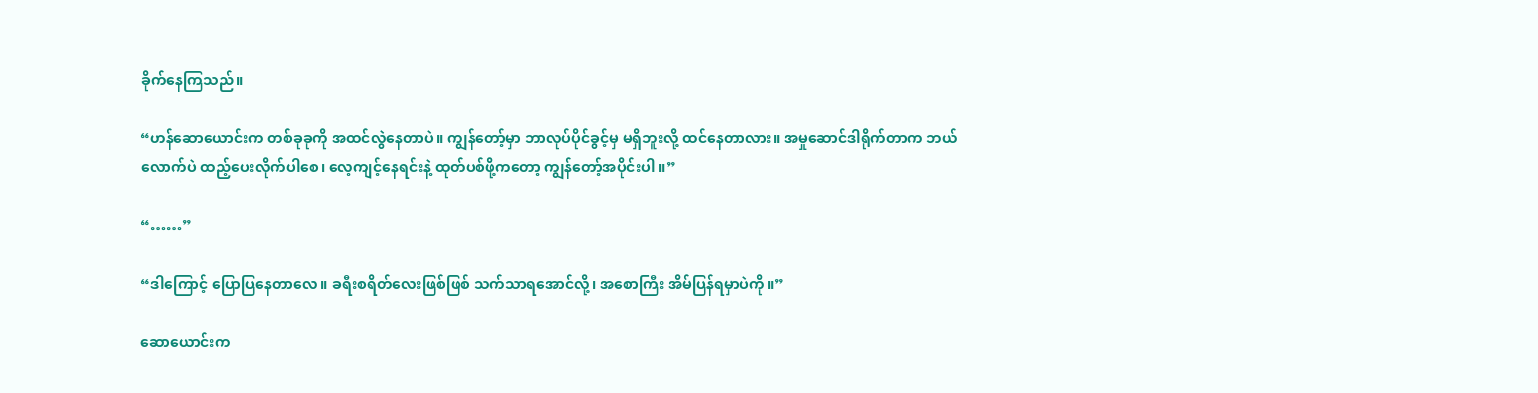ခိုက်နေကြသည်။

“ဟန်ဆောယောင်းက တစ်ခုခုကို အထင်လွဲနေတာပဲ။ ကျွန်တော့်မှာ ဘာလုပ်ပိုင်ခွင့်မှ မရှိဘူးလို့ ထင်နေတာလား။ အမှုဆောင်ဒါရိုက်တာက ဘယ်လောက်ပဲ ထည့်ပေးလိုက်ပါစေ၊ လေ့ကျင့်နေရင်းနဲ့ ထုတ်ပစ်ဖို့ကတော့ ကျွန်တော့်အပိုင်းပါ။”

“……”

“ဒါကြောင့် ပြောပြနေတာလေ။ ခရီးစရိတ်လေးဖြစ်ဖြစ် သက်သာရအောင်လို့၊ အစောကြီး အိမ်ပြန်ရမှာပဲကို။”

ဆောယောင်းက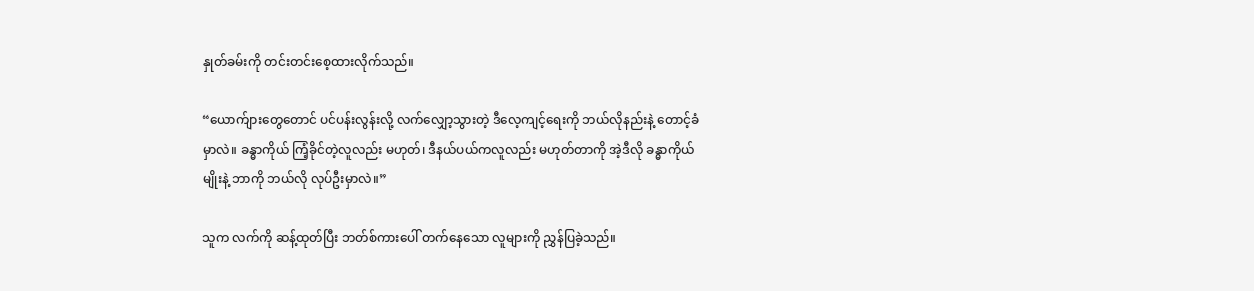နှုတ်ခမ်းကို တင်းတင်းစေ့ထားလိုက်သည်။

“ယောက်ျားတွေတောင် ပင်ပန်းလွန်းလို့ လက်လျှော့သွားတဲ့ ဒီလေ့ကျင့်ရေးကို ဘယ်လိုနည်းနဲ့ တောင့်ခံမှာလဲ။ ခန္ဓာကိုယ် ကြံ့ခိုင်တဲ့လူလည်း မဟုတ်၊ ဒီနယ်ပယ်ကလူလည်း မဟုတ်တာကို အဲ့ဒီလို ခန္ဓာကိုယ်မျိုးနဲ့ ဘာကို ဘယ်လို လုပ်ဦးမှာလဲ။”

သူက လက်ကို ဆန့်ထုတ်ပြီး ဘတ်စ်ကားပေါ် တက်နေသော လူများကို ညွှန်ပြခဲ့သည်။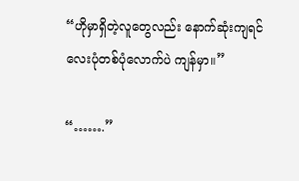“ဟိုမှာရှိတဲ့လူတွေလည်း နောက်ဆုံးကျရင် လေးပုံတစ်ပုံလောက်ပဲ ကျန်မှာ။”

“…….”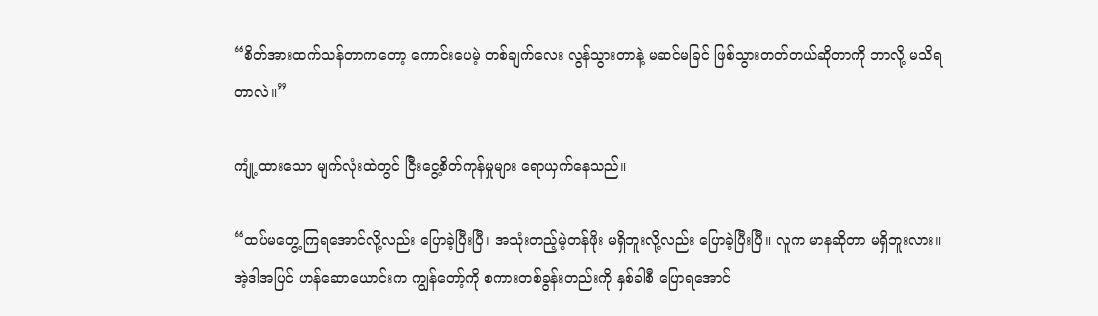“စိတ်အားထက်သန်တာကတော့ ကောင်းပေမဲ့ တစ်ချက်လေး လွန်သွားတာနဲ့ မဆင်မခြင် ဖြစ်သွားတတ်တယ်ဆိုတာကို ဘာလို့ မသိရတာလဲ။”

ကျုံ့ထားသော မျက်လုံးထဲတွင် ငြီးငွေ့စိတ်ကုန်မှုများ ရောယှက်နေသည်။

“ထပ်မတွေ့ကြရအောင်လို့လည်း ပြောခဲ့ပြီးပြီ၊ အသုံးတည့်မဲ့တန်ဖိုး မရှိဘူးလို့လည်း ပြောခဲ့ပြီးပြီ။ လူက မာနဆိုတာ မရှိဘူးလား။ အဲ့ဒါအပြင် ဟန်ဆောယောင်းက ကျွန်တော့်ကို စကားတစ်ခွန်းတည်းကို နှစ်ခါစီ ပြောရအောင်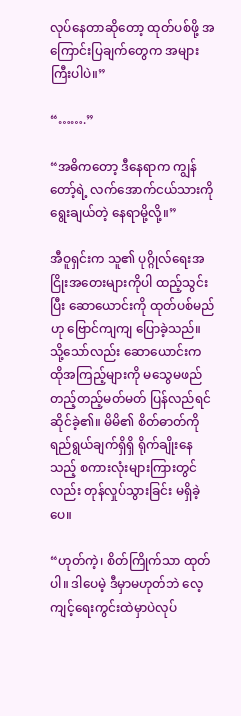လုပ်နေတာဆိုတော့ ထုတ်ပစ်ဖို့ အကြောင်းပြချက်တွေက အများကြီးပါပဲ။”

“…….”

“အဓိကတော့ ဒီနေရာက ကျွန်တော့်ရဲ့ လက်အောက်ငယ်သားကို ရွေးချယ်တဲ့ နေရာမို့လို့။”

အီဝူရှင်းက သူ၏ ပုဂ္ဂိုလ်ရေးအငြိုးအတေးများကိုပါ ထည့်သွင်းပြီး ဆောယောင်းကို ထုတ်ပစ်မည်ဟု ဗြောင်ကျကျ ပြောခဲ့သည်။ သို့သော်လည်း ဆောယောင်းက ထိုအကြည့်များကို မသွေမဖည် တည့်တည့်မတ်မတ် ပြန်လည်ရင်ဆိုင်ခဲ့၏။ မိမိ၏ စိတ်ဓာတ်ကို ရည်ရွယ်ချက်ရှိရှိ ရိုက်ချိုးနေသည့် စကားလုံးများကြားတွင်လည်း တုန်လှုပ်သွားခြင်း မရှိခဲ့ပေ။

“ဟုတ်ကဲ့၊ စိတ်ကြိုက်သာ ထုတ်ပါ။ ဒါပေမဲ့ ဒီမှာမဟုတ်ဘဲ လေ့ကျင့်ရေးကွင်းထဲမှာပဲလုပ်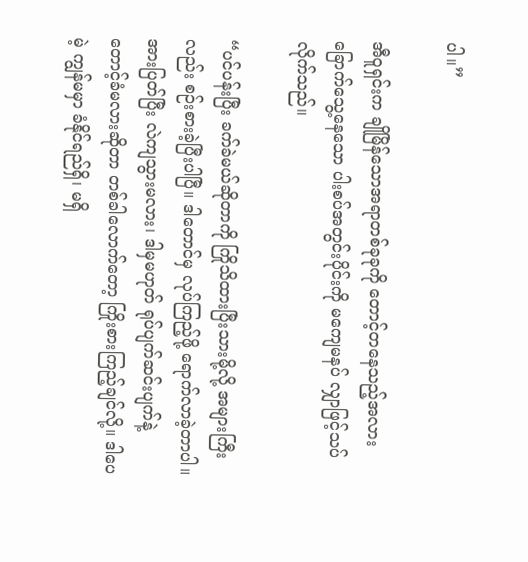ပါ။”

အီဝူရှင်းက ချိုမြိန်သောအရာတစ်ခုခုကို တောင့်တနေသည့်အလား ခြောက်သွေ့နေသော ပါးစပ်အတွင်းပိုင်းကို မကျေမနပ် လျှာဖြင့်သပ်လိုက်သည်။

“ပင်ပန်းပြီး ခက်ခဲမယ်ဆိုတာကို ကြိုသိထားပြီးသားမို့လို့ အများကြီးလည်း စဉ်းစားခဲ့ပြီးပါပြီ။ ဒါတောင်မှ လုပ်ကြည့်ဖို့ ရောက်လာခဲ့တာပါ။ အားပြတ်ပြီး လဲကျသွားမလား၊ ဒါမှမဟုတ် ရုပ်ပျက်ဆင်းပျက်နဲ့ တောင့်ခံမလားဆိုတာ တစ်ခါလောက်တော့ ကြိုးစားကြည့်ချင်လို့။ ဒါပေမဲ့ ကျွန်မမှာ ခံနိုင်ရည်ရှိ၊ မရှိ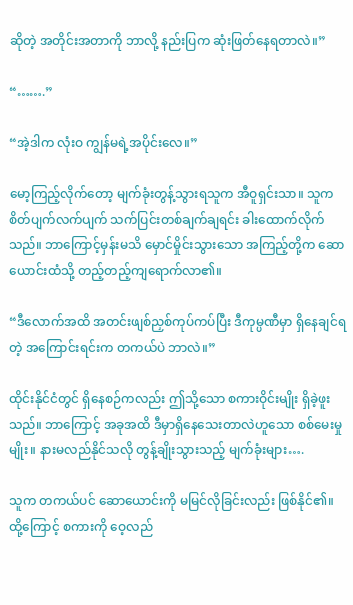ဆိုတဲ့ အတိုင်းအတာကို ဘာလို့ နည်းပြက ဆုံးဖြတ်နေရတာလဲ။”

“…….”

“အဲ့ဒါက လုံးဝ ကျွန်မရဲ့အပိုင်းလေ။”

မော့ကြည့်လိုက်တော့ မျက်ခုံးတွန့်သွားရသူက အီဝူရှင်းသာ။ သူက စိတ်ပျက်လက်ပျက် သက်ပြင်းတစ်ချက်ချရင်း ခါးထောက်လိုက်သည်။ ဘာကြောင့်မှန်းမသိ မှောင်မှိုင်းသွားသော အကြည့်တို့က ဆောယောင်းထံသို့ တည့်တည့်ကျရောက်လာ၏။

“ဒီလောက်အထိ အတင်းဖျစ်ညှစ်ကုပ်ကပ်ပြီး ဒီကုမ္ပဏီမှာ ရှိနေချင်ရတဲ့ အကြောင်းရင်းက တကယ်ပဲ ဘာလဲ။”

ထိုင်းနိုင်ငံတွင် ရှိနေစဉ်ကလည်း ဤသို့သော စကားဝိုင်းမျိုး ရှိခဲ့ဖူးသည်။ ဘာကြောင့် အခုအထိ ဒီမှာရှိနေသေးတာလဲဟူသော စစ်မေးမှုမျိုး။ နားမလည်နိုင်သလို တွန့်ချိုးသွားသည့် မျက်ခုံးများ….

သူက တကယ်ပင် ဆောယောင်းကို မမြင်လိုခြင်းလည်း ဖြစ်နိုင်၏။ ထို့ကြောင့် စကားကို ဝေ့လည်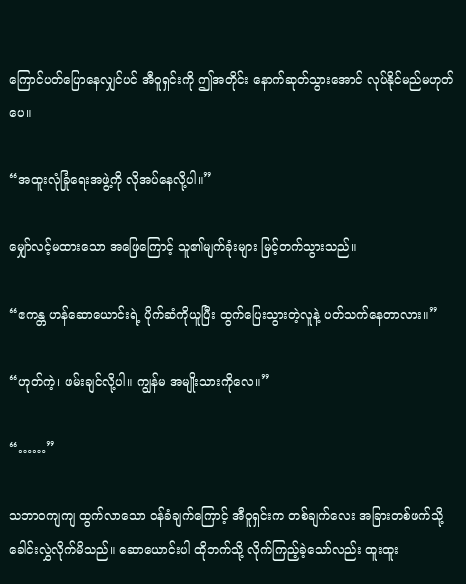ကြောင်ပတ်ပြောနေလျှင်ပင် အီဝူရှင်းကို ဤအတိုင်း နောက်ဆုတ်သွားအောင် လုပ်နိုင်မည်မဟုတ်ပေ။

“အထူးလုံခြုံရေးအဖွဲ့ကို လိုအပ်နေလို့ပါ။”

မျှော်လင့်မထားသော အဖြေကြောင့် သူ၏မျက်ခုံးများ မြင့်တက်သွားသည်။

“ဧကန္တ ဟန်ဆောယောင်းရဲ့ ပိုက်ဆံကိုယူပြီး ထွက်ပြေးသွားတဲ့လူနဲ့ ပတ်သက်နေတာလား။”

“ဟုတ်ကဲ့၊ ဖမ်းချင်လို့ပါ။ ကျွန်မ အမျိုးသားကိုလေ။”

“……”

သဘာဝကျကျ ထွက်လာသော ဝန်ခံချက်ကြောင့် အီဝူရှင်းက တစ်ချက်လေး အခြားတစ်ဖက်သို့ ခေါင်းလွှဲလိုက်မိသည်။ ဆောယောင်းပါ ထိုဘက်သို့ လိုက်ကြည့်ခဲ့သော်လည်း ထူးထူး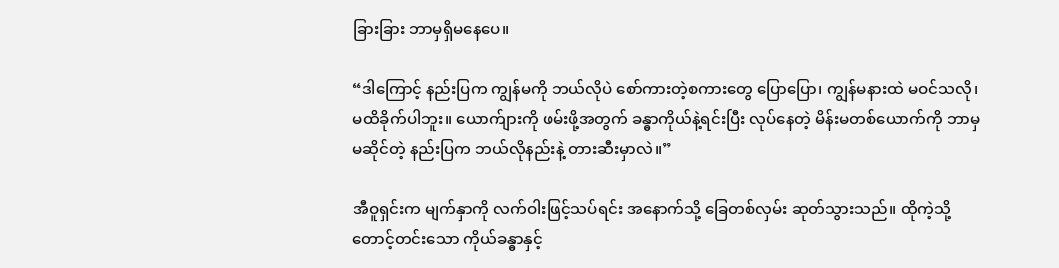ခြားခြား ဘာမှရှိမနေပေ။

“ဒါကြောင့် နည်းပြက ကျွန်မကို ဘယ်လိုပဲ စော်ကားတဲ့စကားတွေ ပြောပြော၊ ကျွန်မနားထဲ မဝင်သလို၊ မထိခိုက်ပါဘူး။ ယောက်ျားကို ဖမ်းဖို့အတွက် ခန္ဓာကိုယ်နဲ့ရင်းပြီး လုပ်နေတဲ့ မိန်းမတစ်ယောက်ကို ဘာမှမဆိုင်တဲ့ နည်းပြက ဘယ်လိုနည်းနဲ့ တားဆီးမှာလဲ။”

အီဝူရှင်းက မျက်နှာကို လက်ဝါးဖြင့်သပ်ရင်း အနောက်သို့ ခြေတစ်လှမ်း ဆုတ်သွားသည်။ ထိုကဲ့သို့ တောင့်တင်းသော ကိုယ်ခန္ဓာနှင့်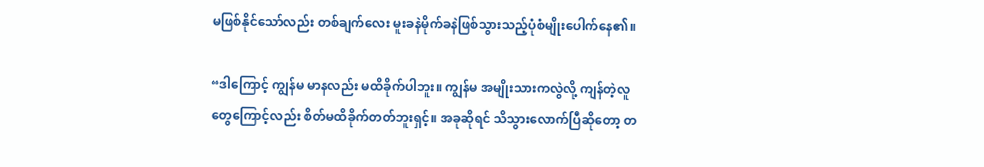မဖြစ်နိုင်သော်လည်း တစ်ချက်လေး မူးခနဲမိုက်ခနဲဖြစ်သွားသည့်ပုံစံမျိုးပေါက်နေ၏။

“ဒါကြောင့် ကျွန်မ မာနလည်း မထိခိုက်ပါဘူး။ ကျွန်မ အမျိုးသားကလွဲလို့ ကျန်တဲ့လူတွေကြောင့်လည်း စိတ်မထိခိုက်တတ်ဘူးရှင့်။ အခုဆိုရင် သိသွားလောက်ပြီဆိုတော့ တ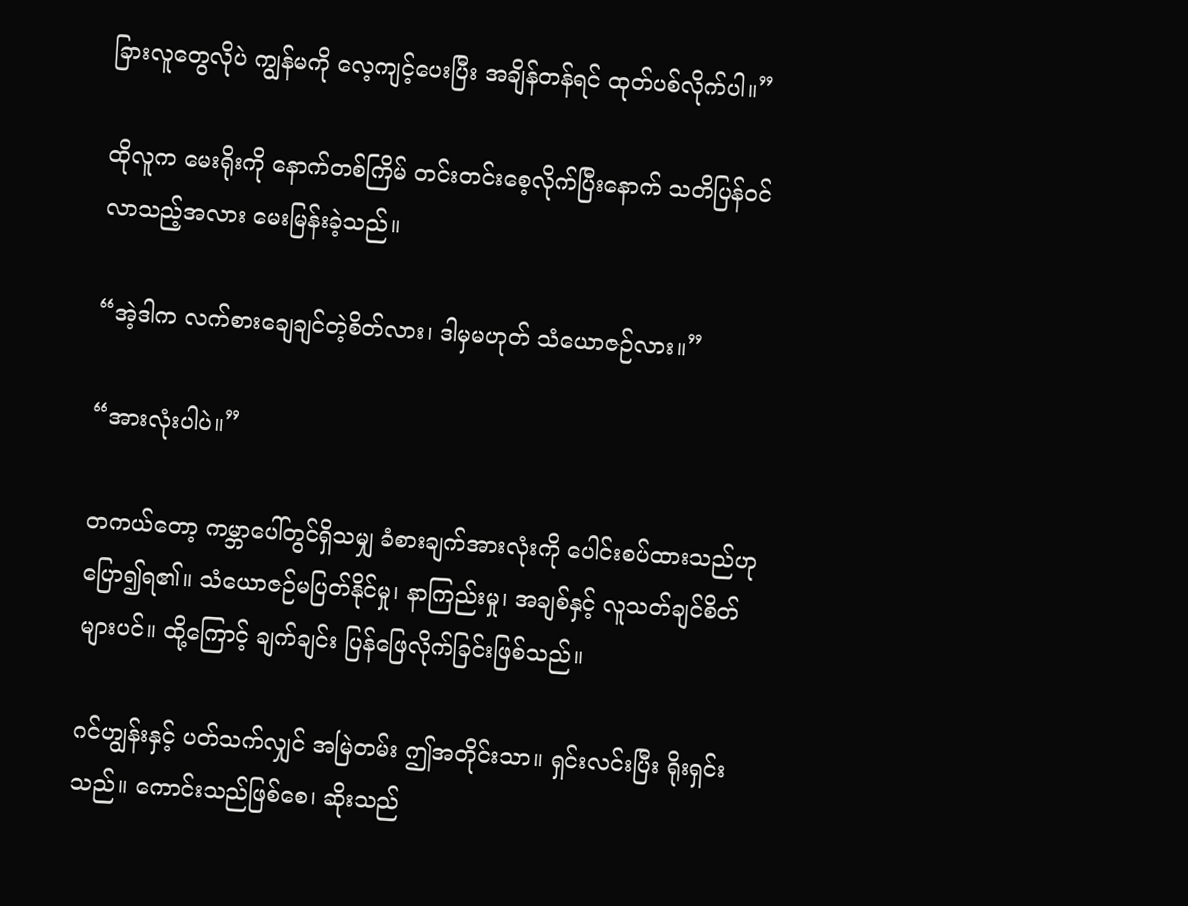ခြားလူတွေလိုပဲ ကျွန်မကို လေ့ကျင့်ပေးပြီး အချိန်တန်ရင် ထုတ်ပစ်လိုက်ပါ။”

ထိုလူက မေးရိုးကို နောက်တစ်ကြိမ် တင်းတင်းစေ့လိုက်ပြီးနောက် သတိပြန်ဝင်လာသည့်အလား မေးမြန်းခဲ့သည်။

“အဲ့ဒါက လက်စားချေချင်တဲ့စိတ်လား၊ ဒါမှမဟုတ် သံယောဇဉ်လား။”

“အားလုံးပါပဲ။”

တကယ်တော့ ကမ္ဘာပေါ်တွင်ရှိသမျှ ခံစားချက်အားလုံးကို ပေါင်းစပ်ထားသည်ဟု ပြော၍ရ၏။ သံယောဇဉ်မပြတ်နိုင်မှု၊ နာကြည်းမှု၊ အချစ်နှင့် လူသတ်ချင်စိတ်များပင်။ ထို့ကြောင့် ချက်ချင်း ပြန်ဖြေလိုက်ခြင်းဖြစ်သည်။

ဂင်ဟျွန်းနှင့် ပတ်သက်လျှင် အမြဲတမ်း ဤအတိုင်းသာ။ ရှင်းလင်းပြီး ရိုးရှင်းသည်။ ကောင်းသည်ဖြစ်စေ၊ ဆိုးသည်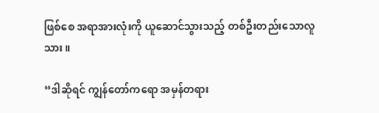ဖြစ်စေ အရာအားလုံးကို ယူဆောင်သွားသည့် တစ်ဦးတည်းသောလူသား။

“ဒါဆိုရင် ကျွန်တော်ကရော အမှန်တရား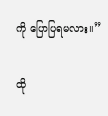ကို ပြောပြရမလား။”

ထို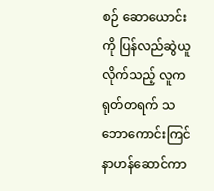စဉ် ဆောယောင်းကို ပြန်လည်ဆွဲယူလိုက်သည့် လူက ရုတ်တရက် သဘောကောင်းကြင်နာဟန်ဆောင်ကာ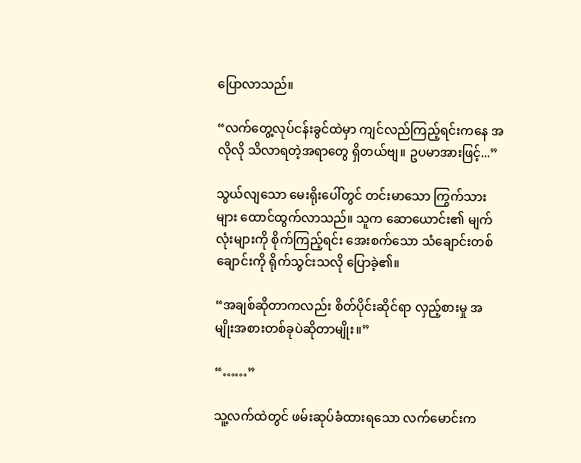ပြောလာသည်။

“လက်တွေ့လုပ်ငန်းခွင်ထဲမှာ ကျင်လည်ကြည့်ရင်းကနေ အလိုလို သိလာရတဲ့အရာတွေ ရှိတယ်ဗျ။ ဥပမာအားဖြင့်...”

သွယ်လျသော မေးရိုးပေါ်တွင် တင်းမာသော ကြွက်သားများ ထောင်ထွက်လာသည်။ သူက ဆောယောင်း၏ မျက်လုံးများကို စိုက်ကြည့်ရင်း အေးစက်သော သံချောင်းတစ်ချောင်းကို ရိုက်သွင်းသလို ပြောခဲ့၏။

“အချစ်ဆိုတာကလည်း စိတ်ပိုင်းဆိုင်ရာ လှည့်စားမှု အမျိုးအစားတစ်ခုပဲဆိုတာမျိုး။”

“……”

သူ့လက်ထဲတွင် ဖမ်းဆုပ်ခံထားရသော လက်မောင်းက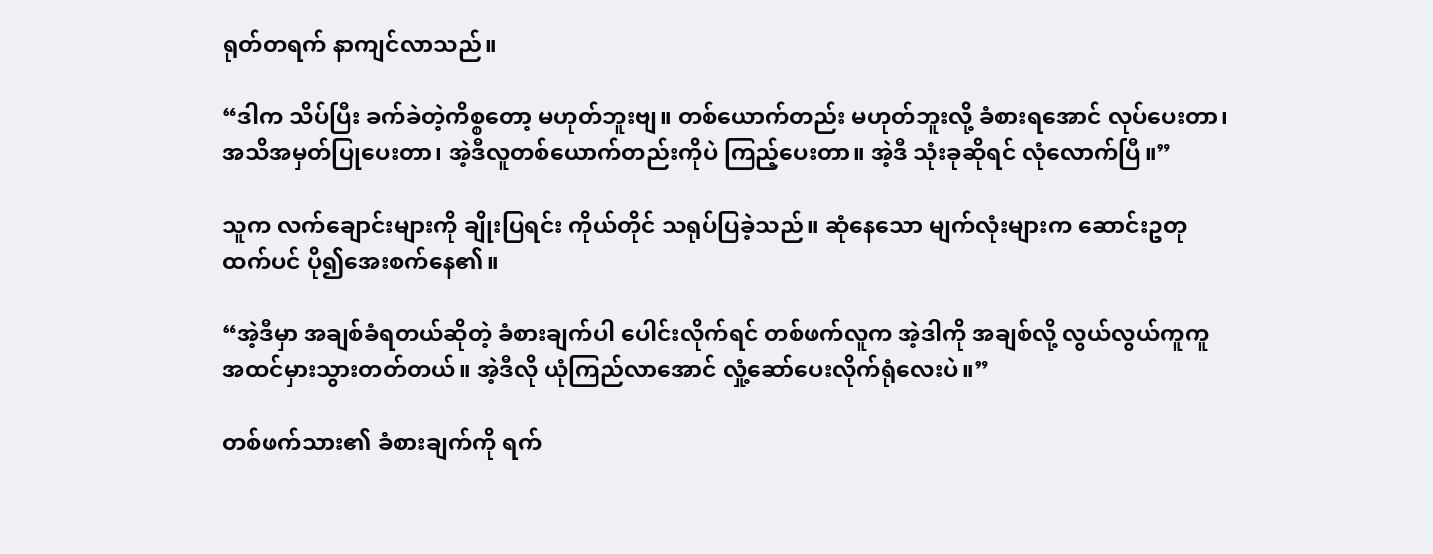ရုတ်တရက် နာကျင်လာသည်။

“ဒါက သိပ်ပြီး ခက်ခဲတဲ့ကိစ္စတော့ မဟုတ်ဘူးဗျ။ တစ်ယောက်တည်း မဟုတ်ဘူးလို့ ခံစားရအောင် လုပ်ပေးတာ၊ အသိအမှတ်ပြုပေးတာ၊ အဲ့ဒီလူတစ်ယောက်တည်းကိုပဲ ကြည့်ပေးတာ။ အဲ့ဒီ သုံးခုဆိုရင် လုံလောက်ပြီ။”

သူက လက်ချောင်းများကို ချိုးပြရင်း ကိုယ်တိုင် သရုပ်ပြခဲ့သည်။ ဆုံနေသော မျက်လုံးများက ဆောင်းဥတုထက်ပင် ပို၍အေးစက်နေ၏။

“အဲ့ဒီမှာ အချစ်ခံရတယ်ဆိုတဲ့ ခံစားချက်ပါ ပေါင်းလိုက်ရင် တစ်ဖက်လူက အဲ့ဒါကို အချစ်လို့ လွယ်လွယ်ကူကူ အထင်မှားသွားတတ်တယ်။ အဲ့ဒီလို ယုံကြည်လာအောင် လှုံ့ဆော်ပေးလိုက်ရုံလေးပဲ။”

တစ်ဖက်သား၏ ခံစားချက်ကို ရက်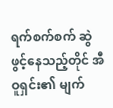ရက်စက်စက် ဆွဲဖွင့်နေသည့်တိုင် အီဝူရှင်း၏ မျက်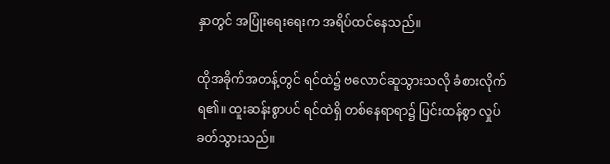နှာတွင် အပြုံးရေးရေးက အရိပ်ထင်နေသည်။

ထိုအခိုက်အတန့်တွင် ရင်ထဲ၌ ဗလောင်ဆူသွားသလို ခံစားလိုက်ရ၏။ ထူးဆန်းစွာပင် ရင်ထဲရှိ တစ်နေရာရာ၌ ပြင်းထန်စွာ လှုပ်ခတ်သွားသည်။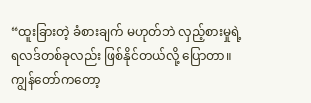“ထူးခြားတဲ့ ခံစားချက် မဟုတ်ဘဲ လှည့်စားမှုရဲ့ ရလဒ်တစ်ခုလည်း ဖြစ်နိုင်တယ်လို့ ပြောတာ။ ကျွန်တော်ကတော့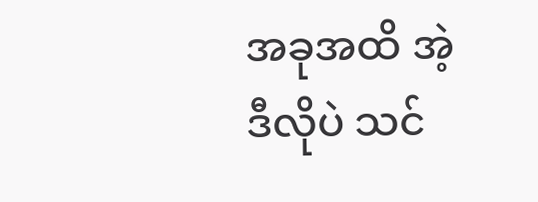အခုအထိ အဲ့ဒီလိုပဲ သင်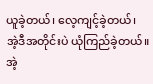ယူခဲ့တယ်၊ လေ့ကျင့်ခဲ့တယ်၊ အဲ့ဒီအတိုင်းပဲ ယုံကြည်ခဲ့တယ်။ အဲ့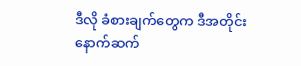ဒီလို ခံစားချက်တွေက ဒီအတိုင်း နောက်ဆက်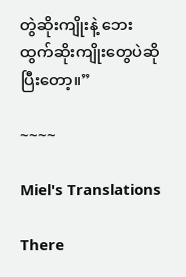တွဲဆိုးကျိုးနဲ့ ဘေးထွက်ဆိုးကျိုးတွေပဲဆိုပြီးတော့။”

~~~~

Miel's Translations

There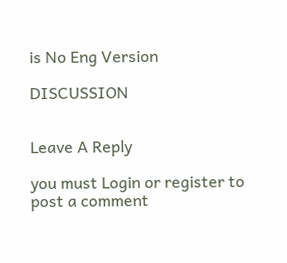is No Eng Version

DISCUSSION


Leave A Reply

you must Login or register to post a comment